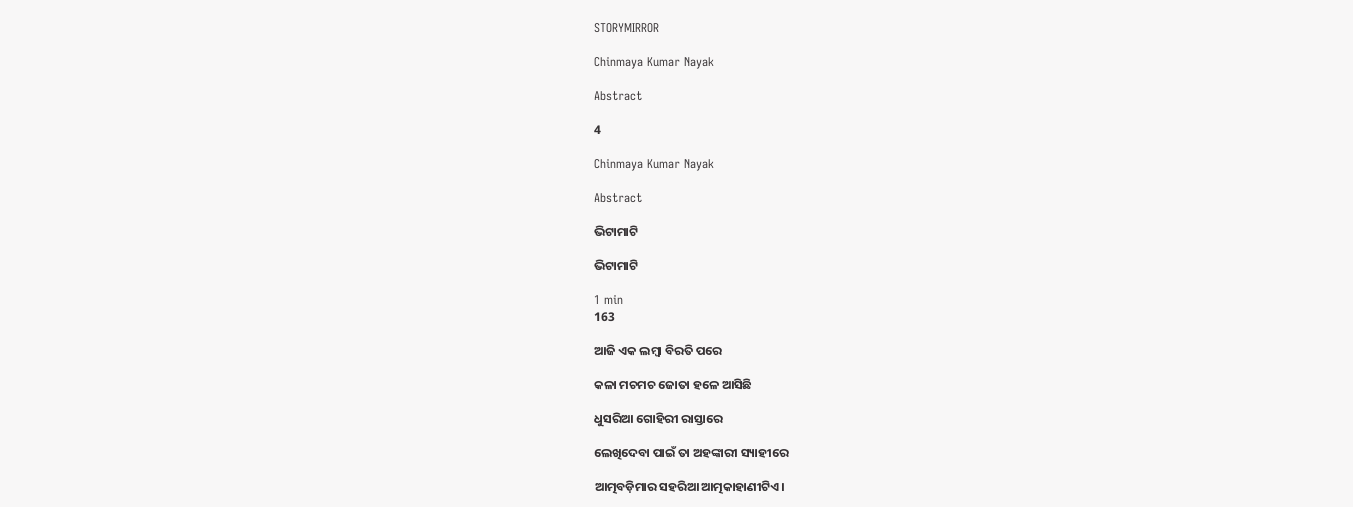STORYMIRROR

Chinmaya Kumar Nayak

Abstract

4

Chinmaya Kumar Nayak

Abstract

ଭିଟାମାଟି

ଭିଟାମାଟି

1 min
163

ଆଜି ଏକ ଲମ୍ବା ବିରତି ପରେ

କଳା ମଚମଚ ଜୋତା ହଳେ ଆସିଛି

ଧୁସରିଆ ଗୋହିରୀ ରାସ୍ତାରେ

ଲେଖିଦେବା ପାଇଁ ତା ଅହଙ୍କାରୀ ସ୍ୟାହୀରେ

ଆତ୍ମବଡ଼ିମାର ସହରିଆ ଆତ୍ମକାହାଣୀଟିଏ।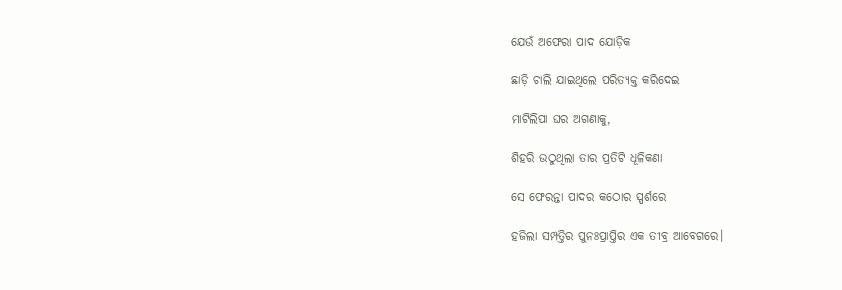ଯେଉଁ ଅଫେରା ପାଦ ଯୋଡ଼ିକ

ଛାଡ଼ି ଚାଲି ଯାଇଥିଲେ ପରିତ୍ୟକ୍ତ କରିଦେଇ

ମାଟିଲିପା ଘର ଅଗଣାକୁ,

ଶିହରି ଉଠୁଥିଲା ତାର ପ୍ରତିଟି ଧୂଳିକଣା

ସେ ଫେରନ୍ତା ପାଦର କଠୋର ସ୍ପର୍ଶରେ

ହଜିଲା ସମ୍ପତ୍ତିର ପୁନଃପ୍ରାପ୍ତିର ଏକ ତୀବ୍ର ଆବେଗରେ।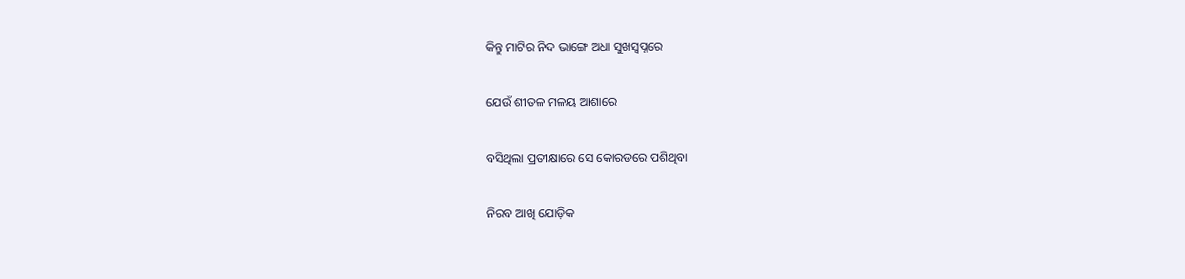କିନ୍ତୁ ମାଟିର ନିଦ ଭାଙ୍ଗେ ଅଧା ସୁଖସ୍ୱପ୍ନରେ

ଯେଉଁ ଶୀତଳ ମଳୟ ଆଶାରେ

ବସିଥିଲା ପ୍ରତୀକ୍ଷାରେ ସେ କୋରଡରେ ପଶିଥିବା

ନିରବ ଆଖି ଯୋଡ଼ିକ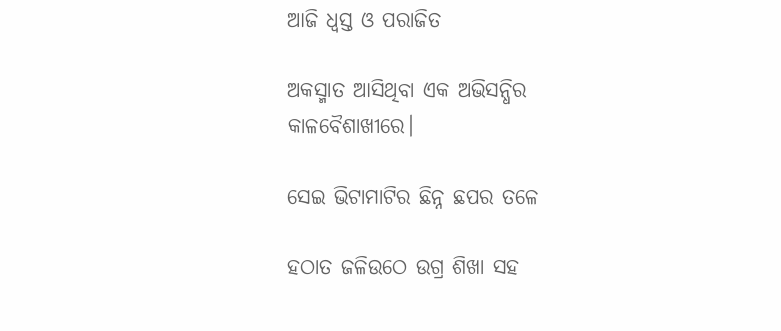ଆଜି ଧ୍ୱସ୍ତ ଓ ପରାଜିତ

ଅକସ୍ମାତ ଆସିଥିବା ଏକ ଅଭିସନ୍ଧିର କାଳବୈଶାଖୀରେ।

ସେଇ ଭିଟାମାଟିର ଛିନ୍ନ ଛପର ତଳେ

ହଠାତ ଜଳିଉଠେ ଉଗ୍ର ଶିଖା ସହ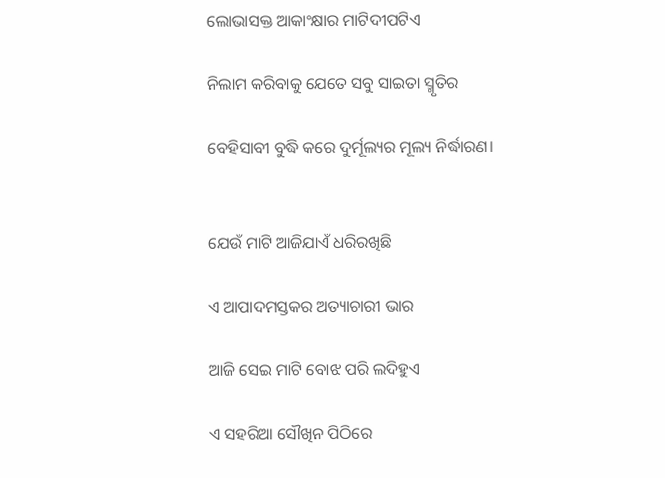ଲୋଭାସକ୍ତ ଆକାଂକ୍ଷାର ମାଟିଦୀପଟିଏ

ନିଲାମ କରିବାକୁ ଯେତେ ସବୁ ସାଇତା ସ୍ମୃତିର

ବେହିସାବୀ ବୁଦ୍ଧି କରେ ଦୁର୍ମୂଲ୍ୟର ମୂଲ୍ୟ ନିର୍ଦ୍ଧାରଣ।


ଯେଉଁ ମାଟି ଆଜିଯାଏଁ ଧରିରଖିଛି

ଏ ଆପାଦମସ୍ତକର ଅତ୍ୟାଚାରୀ ଭାର

ଆଜି ସେଇ ମାଟି ବୋଝ ପରି ଲଦିହୁଏ

ଏ ସହରିଆ ସୌଖିନ ପିଠିରେ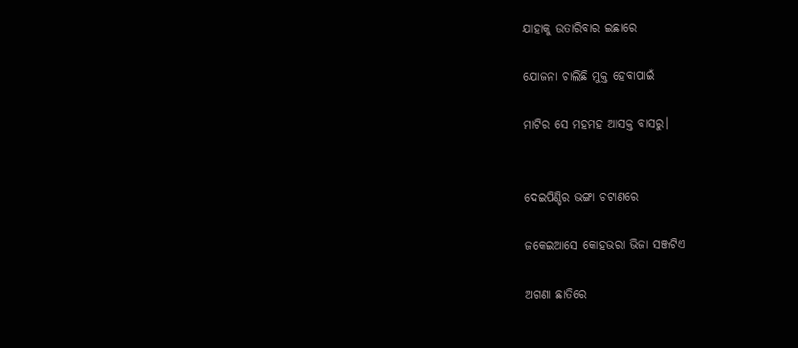ଯାହାକୁ ଉତାରିବାର ଇଛାରେ

ଯୋଜନା ଚାଲିଛି ମୁକ୍ତ ହେବାପାଇଁ

ମାଟିର ସେ ମହମହ ଆସକ୍ତ ବାସରୁ।


ଦେଇପିଣ୍ଡିର ଭଙ୍ଗା ଚଟାଣରେ

ଜକେଇଆସେ କୋହଭରା ଭିଜା ସଞ୍ଜଟିଏ

ଅଗଣା ଛାତିରେ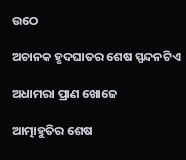ଉଠେ

ଅଚାନକ ହୃଦଘାତର ଶେଷ ସ୍ପନ୍ଦନଟିଏ

ଅଧାମରା ପ୍ରାଣ ଖୋଜେ

ଆତ୍ମାହୁତିର ଶେଷ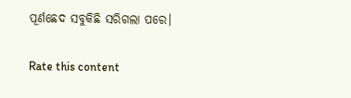ପୂର୍ଣଛେଦ ସବୁକିଛି ସରିଗଲା ପରେ।


Rate this content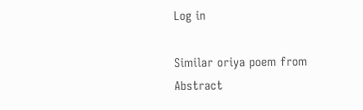Log in

Similar oriya poem from Abstract